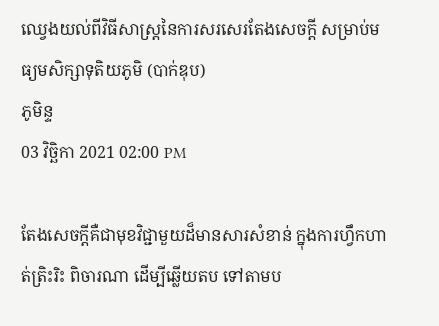ឈ្វេងយល់ពីវិធីសាស្ដ្រនៃការសរសេរតែងសេចក្ដី សម្រាប់មធ្យមសិក្សាទុតិយភូមិ (បាក់ឌុប)
ភូមិន្ទ
03 វិច្ឆិកា 2021 02:00 PM

តែងសេចក្ដីគឺជាមុខវិជ្ជាមួយដ៏មានសារសំខាន់ ក្នុងការហ្វឹកហាត់ត្រិះរិះ ពិចារណា ដើម្បីឆ្លើយតប ទៅតាមប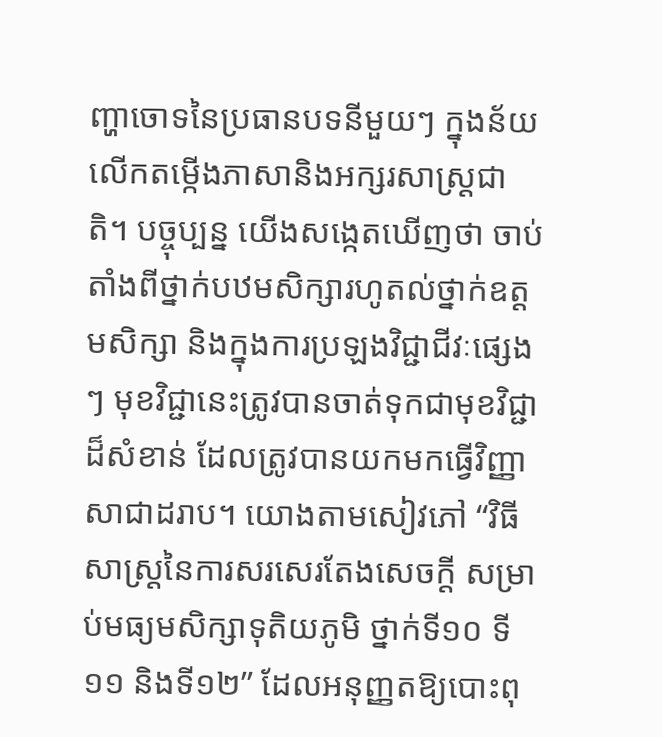ញ្ហាចោទនៃប្រធានបទនីមួយៗ ក្នុងន័យលើកតម្កើងភាសានិងអក្សរសាស្ត្រជាតិ។ បច្ចុប្បន្ន យើងសង្កេតឃើញថា ចាប់តាំងពីថ្នាក់បឋមសិក្សារហូតល់ថ្នាក់ឧត្ដមសិក្សា និងក្នុងការប្រឡងវិជ្ជាជីវៈផ្សេងៗ មុខវិជ្ជានេះត្រូវបានចាត់ទុកជាមុខវិជ្ជាដ៏សំខាន់ ដែលត្រូវបានយកមកធ្វើវិញ្ញាសាជាដរាប។ យោងតាមសៀវភៅ “វិធីសាស្ដ្រនៃការសរសេរតែងសេចក្ដី សម្រាប់មធ្យមសិក្សាទុតិយភូមិ ថ្នាក់ទី១០ ទី១១ និងទី១២” ដែលអនុញ្ញតឱ្យបោះពុ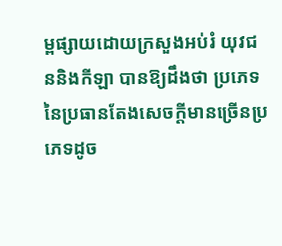ម្ពផ្សាយដោយក្រសួងអប់រំ យុវជននិងកីឡា បានឱ្យដឹងថា ប្រភេទនៃប្រធានតែងសេចក្ដីមានច្រើនប្រភេទដូច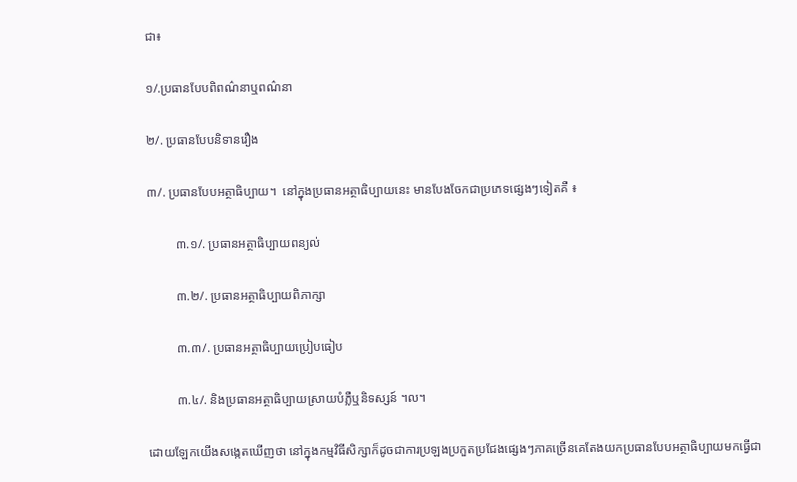ជា៖

១/.ប្រធានបែបពិពណ៌នាឬពណ៌នា

២/. ប្រធានបែបនិទានរឿង

៣/. ប្រធានបែបអត្ថាធិប្បាយ។  នៅក្នុងប្រធានអត្ថាធិប្បាយនេះ មានបែងចែកជាប្រភេទផ្សេងៗទៀតគឺ ៖

         ៣.១/. ប្រធានអត្ថាធិប្បាយពន្យល់

         ៣.២/. ប្រធានអត្ថាធិប្បាយពិភាក្សា

         ៣.៣/. ប្រធានអត្ថាធិប្បាយប្រៀបធៀប

         ៣.៤/. និងប្រធានអត្ថាធិប្បាយស្រាយបំភ្លឺឬនិទស្សន៍ ។ល។

ដោយឡែកយើងសង្កេតឃើញថា នៅក្នុងកម្មវិធីសិក្សាក៏ដូចជាការប្រឡងប្រកួតប្រជែងផ្សេងៗភាគច្រើនគេតែងយកប្រធានបែបអត្ថាធិប្បាយមកធ្វើជា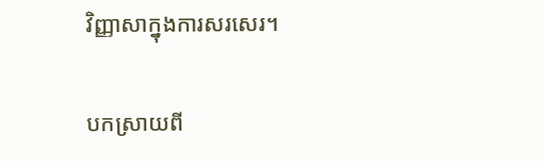វិញ្ញាសាក្នុងការសរសេរ។

បកស្រាយពី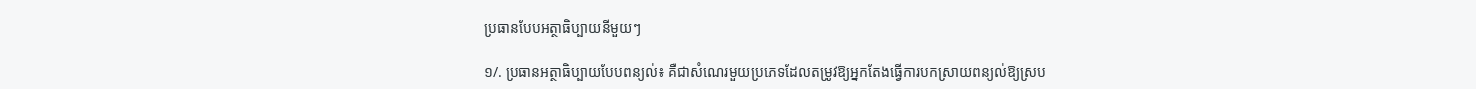ប្រធានបែបអត្ថាធិប្បាយនីមួយៗ

១/. ប្រធានអត្ថាធិប្បាយបែបពន្យល់៖ គឺជាសំណេរមួយប្រភេទដែលតម្រូវឱ្យអ្នកតែងធ្វើការបកស្រាយពន្យល់ឱ្យស្រប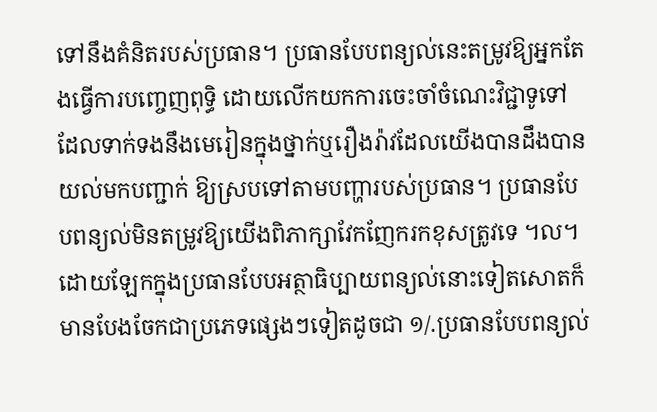ទៅនឹងគំនិតរបស់ប្រធាន។ ប្រធានបែបពន្យល់នេះតម្រូវឱ្យអ្នកតែងធ្វើការបញ្ចេញពុទ្ធិ ដោយលើកយកការចេះចាំចំណេះវិជ្ជាទូទៅ ដែលទាក់ទងនឹងមេរៀនក្នុងថ្នាក់ឬរឿងរ៉ាវដែលយើងបានដឹងបានយល់មកបញ្ជាក់ ឱ្យស្របទៅតាមបញ្ហារបស់ប្រធាន។ ប្រធានបែបពន្យល់មិនតម្រូវឱ្យយើងពិភាក្សាវែកញែករកខុសត្រូវទេ ។ល។  ដោយឡែកក្នុងប្រធានបែបអត្ថាធិប្បាយពន្យល់នោះទៀតសោតក៏មានបែងចែកជាប្រភេទផ្សេងៗទៀតដូចជា ១/.ប្រធានបែបពន្យល់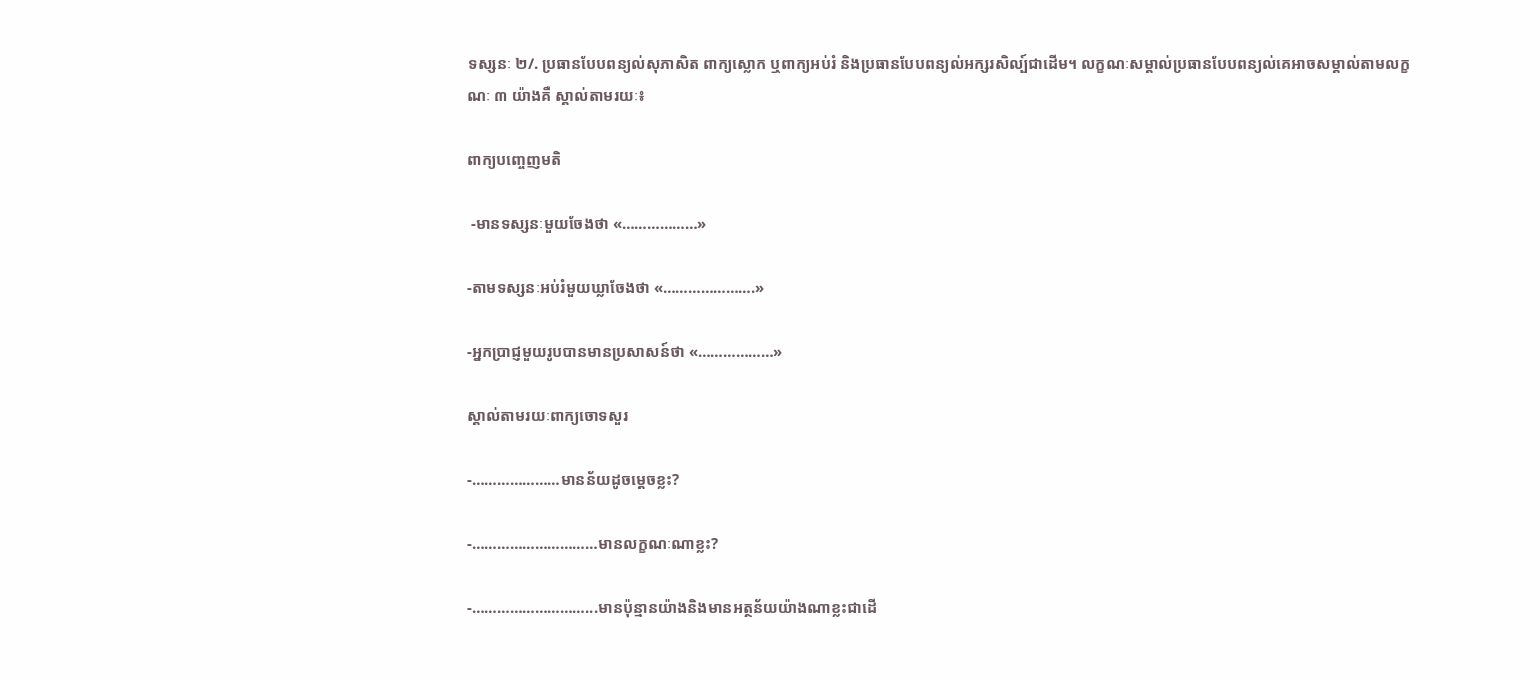ទស្សនៈ ២/. ប្រធានបែបពន្យល់សុភាសិត ពាក្យស្លោក ឬពាក្យអប់រំ និងប្រធានបែបពន្យល់អក្សរសិល្ប៍ជាដើម។ លក្ខណៈសម្គាល់ប្រធានបែបពន្យល់គេអាចសម្គាល់តាមលក្ខណៈ ៣ យ៉ាងគឺ ស្គាល់តាមរយៈ៖

ពាក្យបញ្ចេញមតិ

 -មានទស្សនៈមួយចែងថា «………………»

-តាមទស្សនៈអប់រំមួយឃ្លាចែងថា «………………….»

-អ្នកប្រាជ្ញមួយរូបបានមានប្រសាសន៍ថា «………………»

ស្គាល់តាមរយៈពាក្យចោទសួរ

-…………………មានន័យដូចម្ដេចខ្លះ?

-…………………………មានលក្ខណៈណាខ្លះ?

-………………………...មានប៉ុន្មានយ៉ាងនិងមានអត្ថន័យយ៉ាងណាខ្លះជាដើ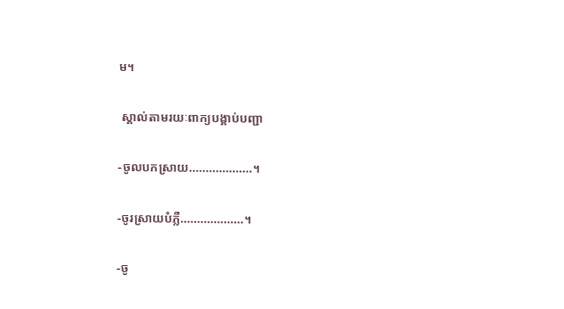ម។

 ស្គាល់តាមរយៈពាក្យបង្គាប់បញ្ជា

-ចូលបកស្រាយ……………….។

-ចូរស្រាយបំភ្លឺ……………….។

-ចូ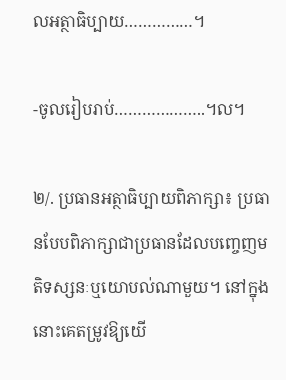លអត្ថាធិប្បាយ……………។

-ចូលរៀបរាប់………………..។ល។

២/. ប្រធានអត្ថាធិប្បាយពិភាក្សា៖ ប្រធានបែបពិភាក្សាជាប្រធានដែលបញ្ចេញមតិទស្សនៈឬយោបល់ណាមួយ។ នៅក្នុងនោះគេតម្រូវឱ្យយើ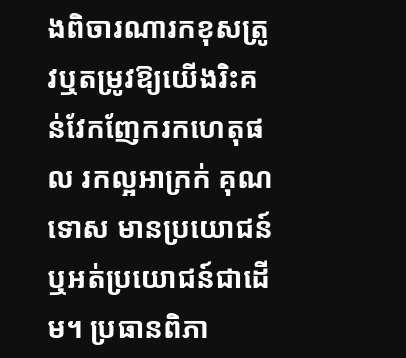ងពិចារណារកខុសត្រូវឬតម្រូវឱ្យយើងរិះគន់វែកញែករកហេតុផល រកល្អអាក្រក់ គុណទោស មានប្រយោជន៍ឬអត់ប្រយោជន៍ជាដើម។ ប្រធានពិភា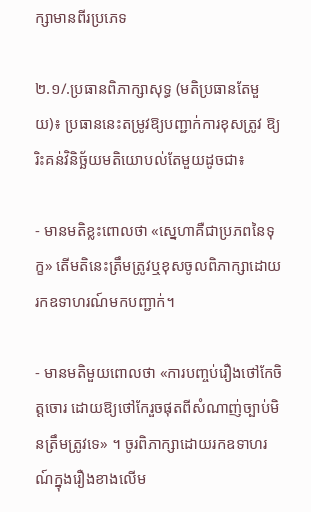ក្សាមានពីរប្រភេទ

២.១/.ប្រធានពិភាក្សាសុទ្ធ (មតិប្រធានតែមួយ)៖ ប្រធាននេះតម្រូវឱ្យបញ្ជាក់ការខុសត្រូវ ឱ្យរិះគន់វិនិច្ឆ័យមតិយោបល់តែមួយដូចជា៖

- មានមតិខ្លះពោលថា «ស្នេហាគឺជាប្រភពនៃទុក្ខ» តើមតិនេះត្រឹមត្រូវឬខុសចូលពិភាក្សាដោយរកឧទាហរណ៍មកបញ្ជាក់។

- មានមតិមួយពោលថា «ការបញ្ចប់រឿងថៅកែចិត្តចោរ ដោយឱ្យថៅកែរួចផុតពីសំណាញ់ច្បាប់មិនត្រឹមត្រូវទេ» ។ ចូរពិភាក្សាដោយរកឧទាហរណ៍ក្នុងរឿងខាងលើម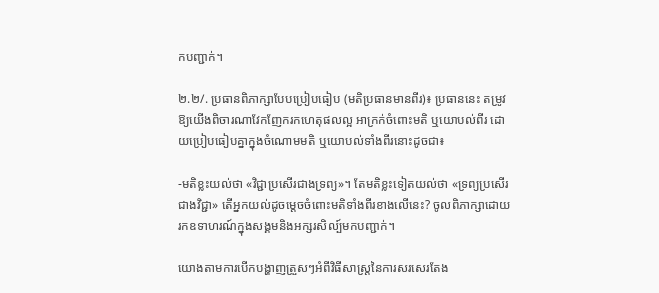កបញ្ជាក់។

២.២/. ប្រធានពិភាក្សាបែបប្រៀបធៀប (មតិប្រធានមានពីរ)៖ ប្រធាននេះ តម្រូវឱ្យយើងពិចារណាវែកញែករកហេតុផលល្អ អាក្រក់ចំពោះមតិ ឬយោបល់ពីរ ដោយប្រៀបធៀបគ្នាក្នុងចំណោមមតិ ឬយោបល់ទាំងពីរនោះដូចជា៖

-មតិខ្លះយល់ថា «វិជ្ជាប្រសើរជាងទ្រព្យ»។ តែមតិខ្លះទៀតយល់ថា «ទ្រព្យប្រសើរជាងវិជ្ជា» តើអ្នកយល់ដូចម្តេចចំពោះមតិទាំងពីរខាងលើនេះ? ចូលពិភាក្សាដោយរកឧទាហរណ៍ក្នុងសង្គមនិងអក្សរសិល្ប៍មកបញ្ជាក់។

យោងតាមការបើកបង្ហាញត្រួសៗអំពីវិធីសាស្ដ្រនៃការសរសេរតែង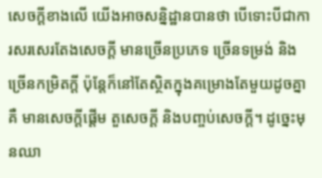សេចក្ដីខាងលើ យើងអាចសន្និដ្ឋានបានថា បើទោះបីជាការសរសេរតែងសេចក្ដី មានច្រើនប្រភេទ ច្រើនទម្រង់ និងច្រើនកម្រិតក្ដី ប៉ុន្តែក៏នៅតែស្ថិតក្នុងគម្រោងតែមួយដូចគ្នាគឺ មានសេចក្ដីផ្ដើម តួសេចក្ដី និងបញ្ចប់សេចក្ដី។ ដូច្នេះមុនឈា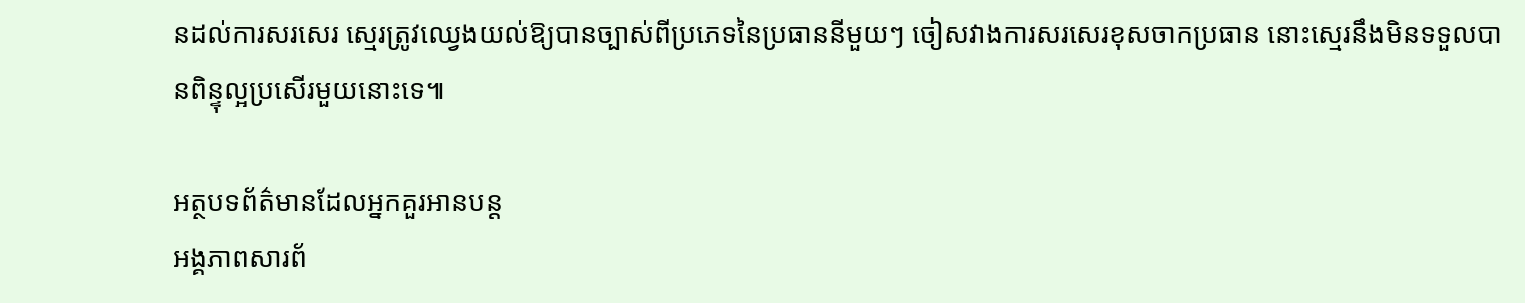នដល់ការសរសេរ ស្មេរត្រូវឈ្វេងយល់ឱ្យបានច្បាស់ពីប្រភេទនៃប្រធាននីមួយៗ ចៀសវាងការសរសេរខុសចាកប្រធាន នោះស្មេរនឹងមិនទទួលបានពិន្ទុល្អប្រសើរមួយនោះទេ៕

អត្ថបទព័ត៌មានដែលអ្នកគួរអានបន្ត
អង្គភាពសារព័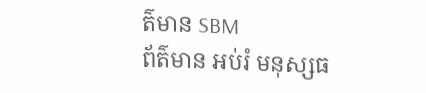ត៌មាន SBM
ព័ត៌មាន អប់រំ មនុស្សធ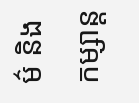ម៌ និងកម្សាន្ត